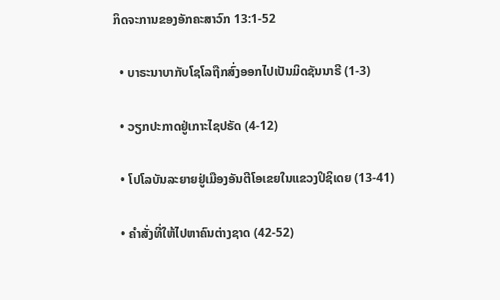ກິດຈະການຂອງອັກຄະສາວົກ 13:1-52

  • ບາຣະນາບາກັບໂຊໂລຖືກສົ່ງອອກໄປເປັນມິດຊັນນາຣີ (1-3)

  • ວຽກປະກາດຢູ່ເກາະໄຊປຣັດ (4-12)

  • ໂປໂລບັນລະຍາຍຢູ່ເມືອງອັນຕີໂອເຂຍໃນແຂວງປິຊິເດຍ (13-41)

  • ຄຳສັ່ງທີ່ໃຫ້ໄປຫາຄົນຕ່າງຊາດ (42-52)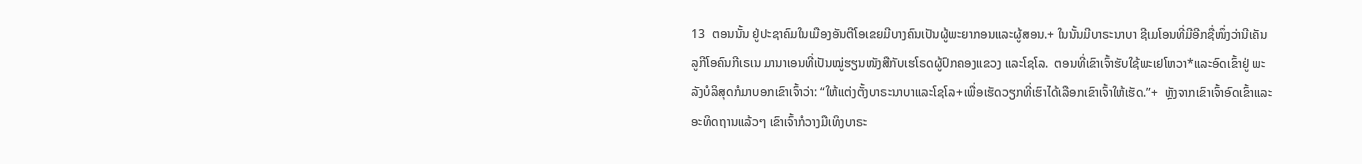13  ຕອນນັ້ນ ຢູ່ປະຊາຄົມໃນເມືອງອັນຕີໂອເຂຍມີບາງຄົນເປັນຜູ້ພະຍາກອນແລະຜູ້ສອນ.+ ໃນນັ້ນມີບາຣະນາບາ ຊີເມໂອນທີ່ມີອີກຊື່ໜຶ່ງວ່ານີເຄັນ ລູກີໂອຄົນກີເຣເນ ມານາເອນທີ່ເປັນໝູ່ຮຽນໜັງສືກັບເຮໂຣດຜູ້ປົກຄອງແຂວງ ແລະໂຊໂລ.  ຕອນທີ່ເຂົາເຈົ້າຮັບໃຊ້ພະເຢໂຫວາ*ແລະອົດເຂົ້າຢູ່ ພະລັງບໍລິສຸດກໍມາບອກເຂົາເຈົ້າວ່າ: “ໃຫ້ແຕ່ງຕັ້ງບາຣະນາບາແລະໂຊໂລ+ເພື່ອເຮັດວຽກທີ່ເຮົາໄດ້ເລືອກເຂົາເຈົ້າໃຫ້ເຮັດ.”+  ຫຼັງຈາກເຂົາເຈົ້າອົດເຂົ້າແລະອະທິດຖານແລ້ວໆ ເຂົາເຈົ້າກໍວາງມືເທິງບາຣະ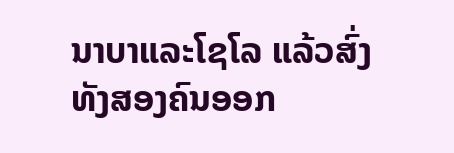ນາບາແລະໂຊໂລ ແລ້ວສົ່ງທັງສອງຄົນອອກ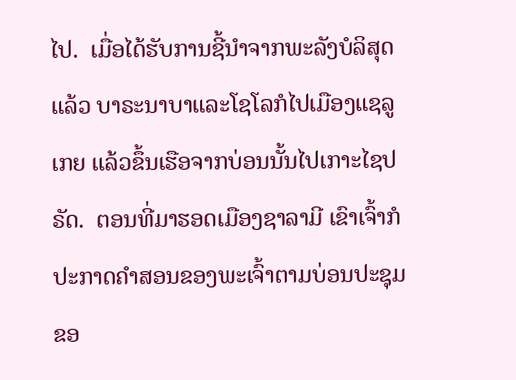ໄປ.  ເມື່ອໄດ້ຮັບການຊີ້ນຳຈາກພະລັງບໍລິສຸດແລ້ວ ບາຣະນາບາແລະໂຊໂລກໍໄປເມືອງແຊລູເກຍ ແລ້ວຂຶ້ນເຮືອຈາກບ່ອນນັ້ນໄປເກາະໄຊປຣັດ.  ຕອນທີ່ມາຮອດເມືອງຊາລາມີ ເຂົາເຈົ້າກໍປະກາດຄຳສອນຂອງພະເຈົ້າຕາມບ່ອນປະຊຸມຂອ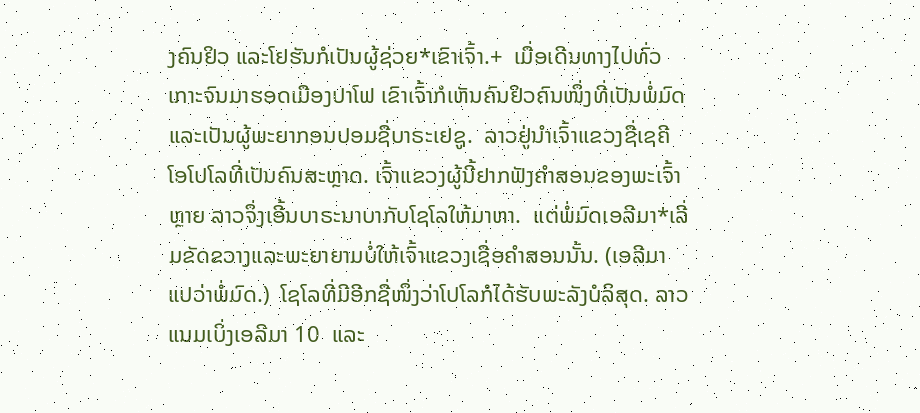ງຄົນຢິວ ແລະໂຢຮັນກໍເປັນຜູ້ຊ່ວຍ*ເຂົາເຈົ້າ.+  ເມື່ອເດີນທາງໄປທົ່ວເກາະຈົນມາຮອດເມືອງປາໂຟ ເຂົາເຈົ້າກໍເຫັນຄົນຢິວຄົນໜຶ່ງທີ່ເປັນພໍ່ມົດແລະເປັນຜູ້ພະຍາກອນປອມຊື່ບາຣະເຢຊູ.  ລາວຢູ່ນຳເຈົ້າແຂວງຊື່ເຊຄີໂອໂປໂລທີ່ເປັນຄົນສະຫຼາດ. ເຈົ້າແຂວງຜູ້ນີ້ຢາກຟັງຄຳສອນຂອງພະເຈົ້າຫຼາຍ ລາວຈຶ່ງເອີ້ນບາຣະນາບາກັບໂຊໂລໃຫ້ມາຫາ.  ແຕ່ພໍ່ມົດເອລີມາ*ເລີ່ມຂັດຂວາງແລະພະຍາຍາມບໍ່ໃຫ້ເຈົ້າແຂວງເຊື່ອຄຳສອນນັ້ນ. (ເອລີມາແປວ່າພໍ່ມົດ.)  ໂຊໂລທີ່ມີອີກຊື່ໜຶ່ງວ່າໂປໂລກໍໄດ້ຮັບພະລັງບໍລິສຸດ. ລາວແນມເບິ່ງເອລີມາ 10  ແລະ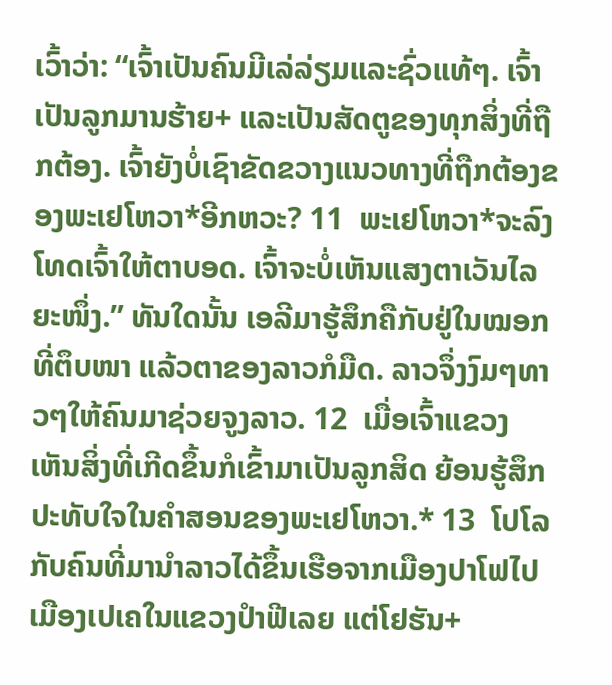ເວົ້າວ່າ: “ເຈົ້າເປັນຄົນມີເລ່ລ່ຽມແລະຊົ່ວແທ້ໆ. ເຈົ້າເປັນລູກມານຮ້າຍ+ ແລະເປັນສັດຕູຂອງທຸກສິ່ງທີ່ຖືກຕ້ອງ. ເຈົ້າຍັງບໍ່ເຊົາຂັດຂວາງແນວທາງທີ່ຖືກຕ້ອງຂອງພະເຢໂຫວາ*ອີກຫວະ? 11  ພະເຢໂຫວາ*ຈະລົງໂທດເຈົ້າໃຫ້ຕາບອດ. ເຈົ້າຈະບໍ່ເຫັນແສງຕາເວັນໄລຍະໜຶ່ງ.” ທັນໃດນັ້ນ ເອລີມາຮູ້ສຶກຄືກັບຢູ່ໃນໝອກທີ່ຕຶບໜາ ແລ້ວຕາຂອງລາວກໍມືດ. ລາວຈຶ່ງງົມໆທາວໆໃຫ້ຄົນມາຊ່ວຍຈູງລາວ. 12  ເມື່ອເຈົ້າແຂວງເຫັນສິ່ງທີ່ເກີດຂຶ້ນກໍເຂົ້າມາເປັນລູກສິດ ຍ້ອນຮູ້ສຶກປະທັບໃຈໃນຄຳສອນຂອງພະເຢໂຫວາ.* 13  ໂປໂລກັບຄົນທີ່ມານຳລາວໄດ້ຂຶ້ນເຮືອຈາກເມືອງປາໂຟໄປເມືອງເປເຄໃນແຂວງປຳຟີເລຍ ແຕ່ໂຢຮັນ+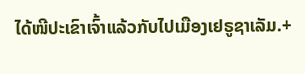ໄດ້ໜີປະເຂົາເຈົ້າແລ້ວກັບໄປເມືອງເຢຣູຊາເລັມ.+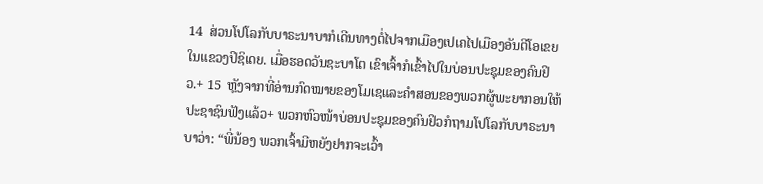14  ສ່ວນໂປໂລກັບບາຣະນາບາກໍເດີນທາງຕໍ່ໄປຈາກເມືອງເປເຄໄປເມືອງອັນຕີໂອເຂຍໃນແຂວງປິຊິເດຍ. ເມື່ອຮອດວັນຊະບາໂຕ ເຂົາເຈົ້າກໍເຂົ້າໄປໃນບ່ອນປະຊຸມຂອງຄົນຢິວ.+ 15  ຫຼັງຈາກທີ່ອ່ານກົດໝາຍຂອງໂມເຊແລະຄຳສອນຂອງພວກຜູ້ພະຍາກອນໃຫ້ປະຊາຊົນຟັງແລ້ວ+ ພວກຫົວໜ້າບ່ອນປະຊຸມຂອງຄົນຢິວກໍຖາມໂປໂລກັບບາຣະນາບາວ່າ: “ພີ່ນ້ອງ ພວກເຈົ້າມີຫຍັງຢາກຈະເວົ້າ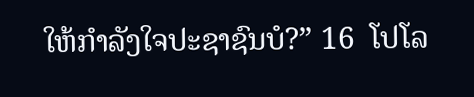ໃຫ້ກຳລັງໃຈປະຊາຊົນບໍ?” 16  ໂປໂລ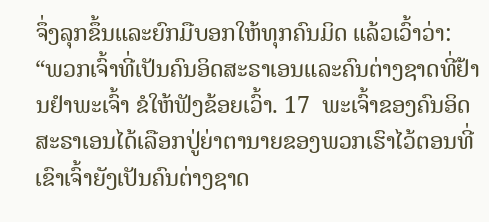ຈຶ່ງລຸກຂຶ້ນແລະຍົກມືບອກໃຫ້ທຸກຄົນມິດ ແລ້ວເວົ້າວ່າ: “ພວກເຈົ້າທີ່ເປັນຄົນອິດສະຣາເອນແລະຄົນຕ່າງຊາດທີ່ຢ້ານຢຳພະເຈົ້າ ຂໍໃຫ້ຟັງຂ້ອຍເວົ້າ. 17  ພະເຈົ້າຂອງຄົນອິດສະຣາເອນໄດ້ເລືອກປູ່ຍ່າຕານາຍຂອງພວກເຮົາໄວ້ຕອນທີ່ເຂົາເຈົ້າຍັງເປັນຄົນຕ່າງຊາດ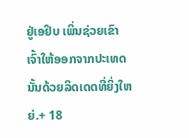ຢູ່ເອຢິບ ເພິ່ນຊ່ວຍເຂົາເຈົ້າໃຫ້ອອກຈາກປະເທດນັ້ນດ້ວຍລິດເດດທີ່ຍິ່ງໃຫຍ່.+ 18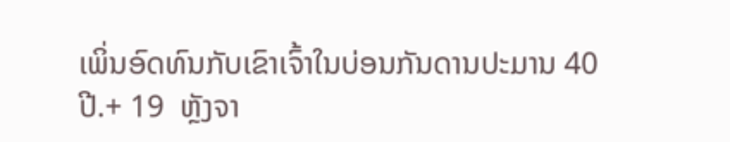ເພິ່ນອົດທົນກັບເຂົາເຈົ້າໃນບ່ອນກັນດານປະມານ 40 ປີ.+ 19  ຫຼັງຈາ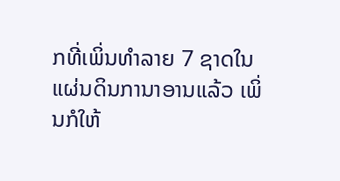ກທີ່ເພິ່ນທຳລາຍ 7 ຊາດໃນແຜ່ນດິນການາອານແລ້ວ ເພິ່ນກໍໃຫ້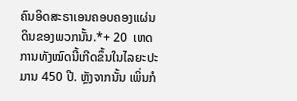ຄົນອິດສະຣາເອນຄອບຄອງແຜ່ນດິນຂອງພວກນັ້ນ.*+ 20  ເຫດການທັງໝົດນີ້ເກີດຂຶ້ນໃນໄລຍະປະມານ 450 ປີ. ຫຼັງຈາກນັ້ນ ເພິ່ນກໍ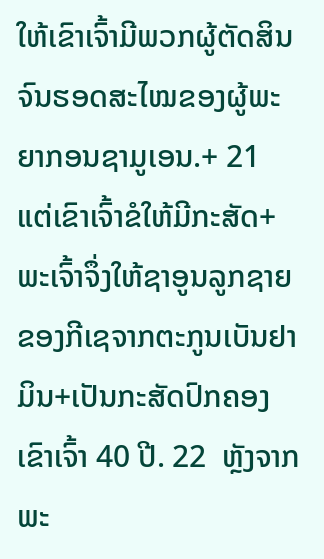ໃຫ້ເຂົາເຈົ້າມີພວກຜູ້ຕັດສິນຈົນຮອດສະໄໝຂອງຜູ້ພະຍາກອນຊາມູເອນ.+ 21  ແຕ່ເຂົາເຈົ້າຂໍໃຫ້ມີກະສັດ+ ພະເຈົ້າຈຶ່ງໃຫ້ຊາອູນລູກຊາຍຂອງກີເຊຈາກຕະກູນເບັນຢາມິນ+ເປັນກະສັດປົກຄອງເຂົາເຈົ້າ 40 ປີ. 22  ຫຼັງຈາກພະ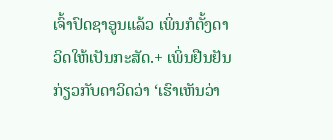ເຈົ້າປົດຊາອູນແລ້ວ ເພິ່ນກໍຕັ້ງດາວິດໃຫ້ເປັນກະສັດ.+ ເພິ່ນຢືນຢັນກ່ຽວກັບດາວິດວ່າ ‘ເຮົາເຫັນວ່າ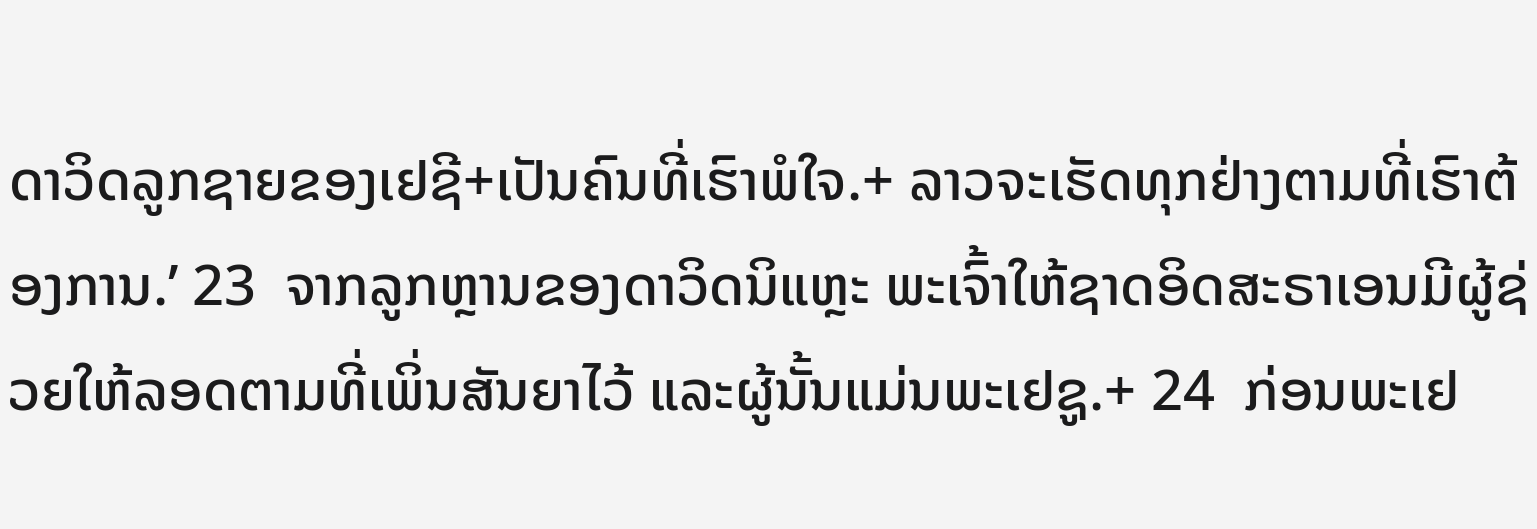ດາວິດລູກຊາຍຂອງເຢຊີ+ເປັນຄົນທີ່ເຮົາພໍໃຈ.+ ລາວຈະເຮັດທຸກຢ່າງຕາມທີ່ເຮົາຕ້ອງການ.’ 23  ຈາກລູກຫຼານຂອງດາວິດນິແຫຼະ ພະເຈົ້າໃຫ້ຊາດອິດສະຣາເອນມີຜູ້ຊ່ວຍໃຫ້ລອດຕາມທີ່ເພິ່ນສັນຍາໄວ້ ແລະຜູ້ນັ້ນແມ່ນພະເຢຊູ.+ 24  ກ່ອນພະເຢ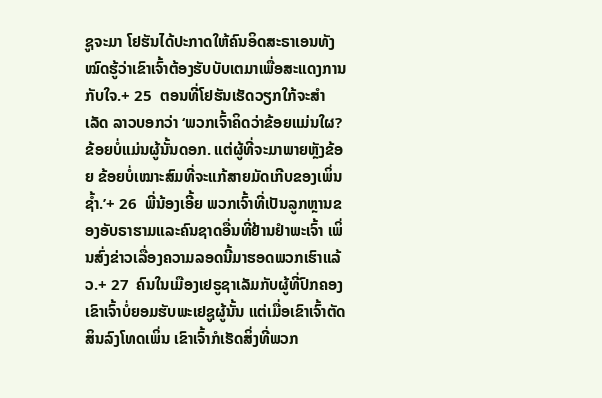ຊູຈະມາ ໂຢຮັນໄດ້ປະກາດໃຫ້ຄົນອິດສະຣາເອນທັງໝົດຮູ້ວ່າເຂົາເຈົ້າຕ້ອງຮັບບັບເຕມາເພື່ອສະແດງການກັບໃຈ.+ 25  ຕອນທີ່ໂຢຮັນເຮັດວຽກໃກ້ຈະສຳເລັດ ລາວບອກວ່າ ‘ພວກເຈົ້າຄິດວ່າຂ້ອຍແມ່ນໃຜ? ຂ້ອຍບໍ່ແມ່ນຜູ້ນັ້ນດອກ. ແຕ່ຜູ້ທີ່ຈະມາພາຍຫຼັງຂ້ອຍ ຂ້ອຍບໍ່ເໝາະສົມທີ່ຈະແກ້ສາຍມັດເກີບຂອງເພິ່ນຊ້ຳ.’+ 26  ພີ່ນ້ອງເອີ້ຍ ພວກເຈົ້າທີ່ເປັນລູກຫຼານຂອງອັບຣາຮາມແລະຄົນຊາດອື່ນທີ່ຢ້ານຢຳພະເຈົ້າ ເພິ່ນສົ່ງຂ່າວເລື່ອງຄວາມລອດນີ້ມາຮອດພວກເຮົາແລ້ວ.+ 27  ຄົນໃນເມືອງເຢຣູຊາເລັມກັບຜູ້ທີ່ປົກຄອງເຂົາເຈົ້າບໍ່ຍອມຮັບພະເຢຊູຜູ້ນັ້ນ ແຕ່ເມື່ອເຂົາເຈົ້າຕັດສິນລົງໂທດເພິ່ນ ເຂົາເຈົ້າກໍເຮັດສິ່ງທີ່ພວກ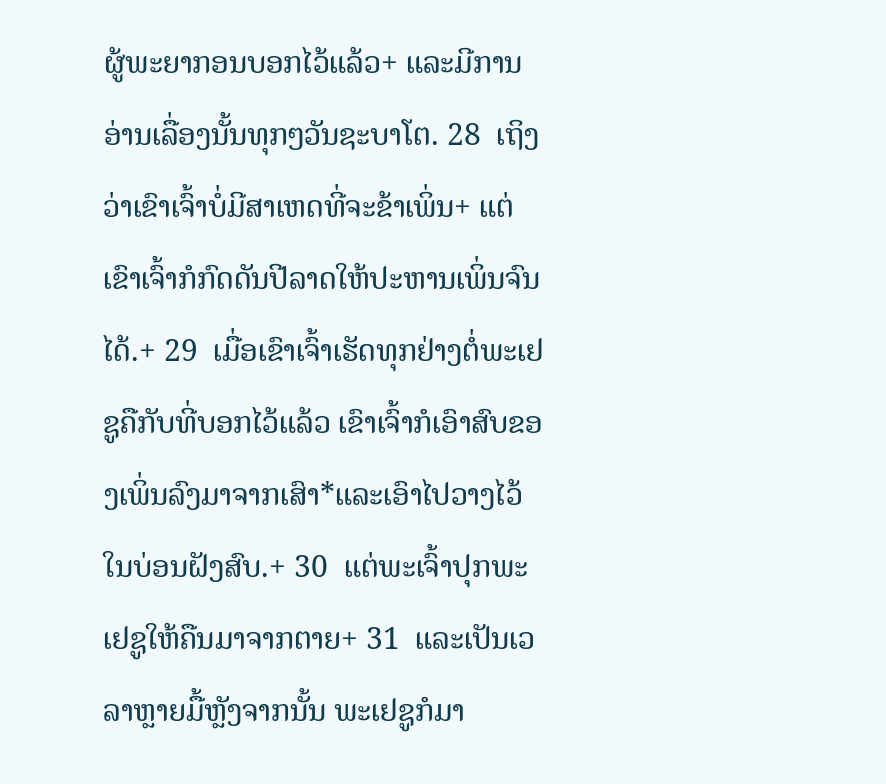ຜູ້ພະຍາກອນບອກໄວ້ແລ້ວ+ ແລະມີການອ່ານເລື່ອງນັ້ນທຸກໆວັນຊະບາໂຕ. 28  ເຖິງວ່າເຂົາເຈົ້າບໍ່ມີສາເຫດທີ່ຈະຂ້າເພິ່ນ+ ແຕ່ເຂົາເຈົ້າກໍກົດດັນປີລາດໃຫ້ປະຫານເພິ່ນຈົນໄດ້.+ 29  ເມື່ອເຂົາເຈົ້າເຮັດທຸກຢ່າງຕໍ່ພະເຢຊູຄືກັບທີ່ບອກໄວ້ແລ້ວ ເຂົາເຈົ້າກໍເອົາສົບຂອງເພິ່ນລົງມາຈາກເສົາ*ແລະເອົາໄປວາງໄວ້ໃນບ່ອນຝັງສົບ.+ 30  ແຕ່ພະເຈົ້າປຸກພະເຢຊູໃຫ້ຄືນມາຈາກຕາຍ+ 31  ແລະເປັນເວລາຫຼາຍມື້ຫຼັງຈາກນັ້ນ ພະເຢຊູກໍມາ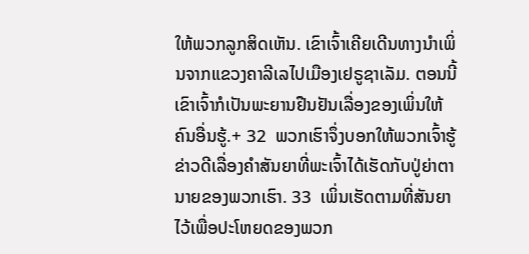ໃຫ້ພວກລູກສິດເຫັນ. ເຂົາເຈົ້າເຄີຍເດີນທາງນຳເພິ່ນຈາກແຂວງຄາລີເລໄປເມືອງເຢຣູຊາເລັມ. ຕອນນີ້ ເຂົາເຈົ້າກໍເປັນພະຍານຢືນຢັນເລື່ອງຂອງເພິ່ນໃຫ້ຄົນອື່ນຮູ້.+ 32  ພວກເຮົາຈຶ່ງບອກໃຫ້ພວກເຈົ້າຮູ້ຂ່າວດີເລື່ອງຄຳສັນຍາທີ່ພະເຈົ້າໄດ້ເຮັດກັບປູ່ຍ່າຕານາຍຂອງພວກເຮົາ. 33  ເພິ່ນເຮັດຕາມທີ່ສັນຍາໄວ້ເພື່ອປະໂຫຍດຂອງພວກ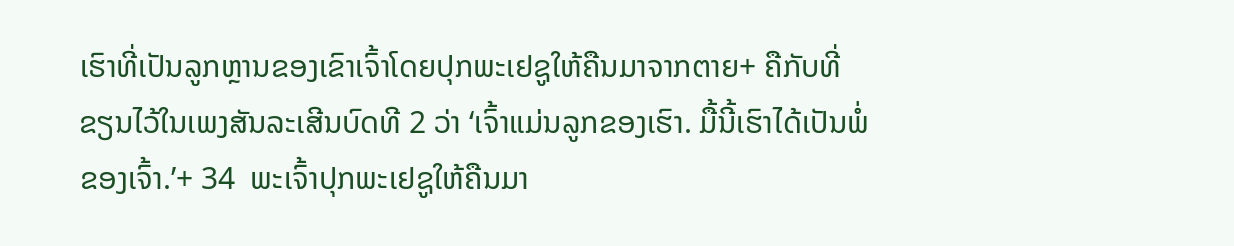ເຮົາທີ່ເປັນລູກຫຼານຂອງເຂົາເຈົ້າໂດຍປຸກພະເຢຊູໃຫ້ຄືນມາຈາກຕາຍ+ ຄືກັບທີ່ຂຽນໄວ້ໃນເພງສັນລະເສີນບົດທີ 2 ວ່າ ‘ເຈົ້າແມ່ນລູກຂອງເຮົາ. ມື້ນີ້ເຮົາໄດ້ເປັນພໍ່ຂອງເຈົ້າ.’+ 34  ພະເຈົ້າປຸກພະເຢຊູໃຫ້ຄືນມາ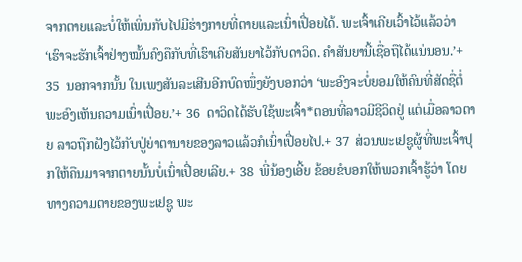ຈາກຕາຍແລະບໍ່ໃຫ້ເພິ່ນກັບໄປມີຮ່າງກາຍທີ່ຕາຍແລະເນົ່າເປື່ອຍໄດ້. ພະເຈົ້າເຄີຍເວົ້າໄວ້ແລ້ວວ່າ ‘ເຮົາຈະຮັກເຈົ້າຢ່າງໝັ້ນຄົງຄືກັບທີ່ເຮົາເຄີຍສັນຍາໄວ້ກັບດາວິດ. ຄຳສັນຍານີ້ເຊື່ອຖືໄດ້ແນ່ນອນ.’+ 35  ນອກຈາກນັ້ນ ໃນເພງສັນລະເສີນອີກບົດໜຶ່ງຍັງບອກວ່າ ‘ພະອົງຈະບໍ່ຍອມໃຫ້ຄົນທີ່ສັດຊື່ຕໍ່ພະອົງເຫັນຄວາມເນົ່າເປື່ອຍ.’+ 36  ດາວິດໄດ້ຮັບໃຊ້ພະເຈົ້າ*ຕອນທີ່ລາວມີຊີວິດຢູ່ ແຕ່ເມື່ອລາວຕາຍ ລາວຖືກຝັງໄວ້ກັບປູ່ຍ່າຕານາຍຂອງລາວແລ້ວກໍເນົ່າເປື່ອຍໄປ.+ 37  ສ່ວນພະເຢຊູຜູ້ທີ່ພະເຈົ້າປຸກໃຫ້ຄືນມາຈາກຕາຍນັ້ນບໍ່ເນົ່າເປື່ອຍເລີຍ.+ 38  ພີ່ນ້ອງເອີ້ຍ ຂ້ອຍຂໍບອກໃຫ້ພວກເຈົ້າຮູ້ວ່າ ໂດຍທາງຄວາມຕາຍຂອງພະເຢຊູ ພະ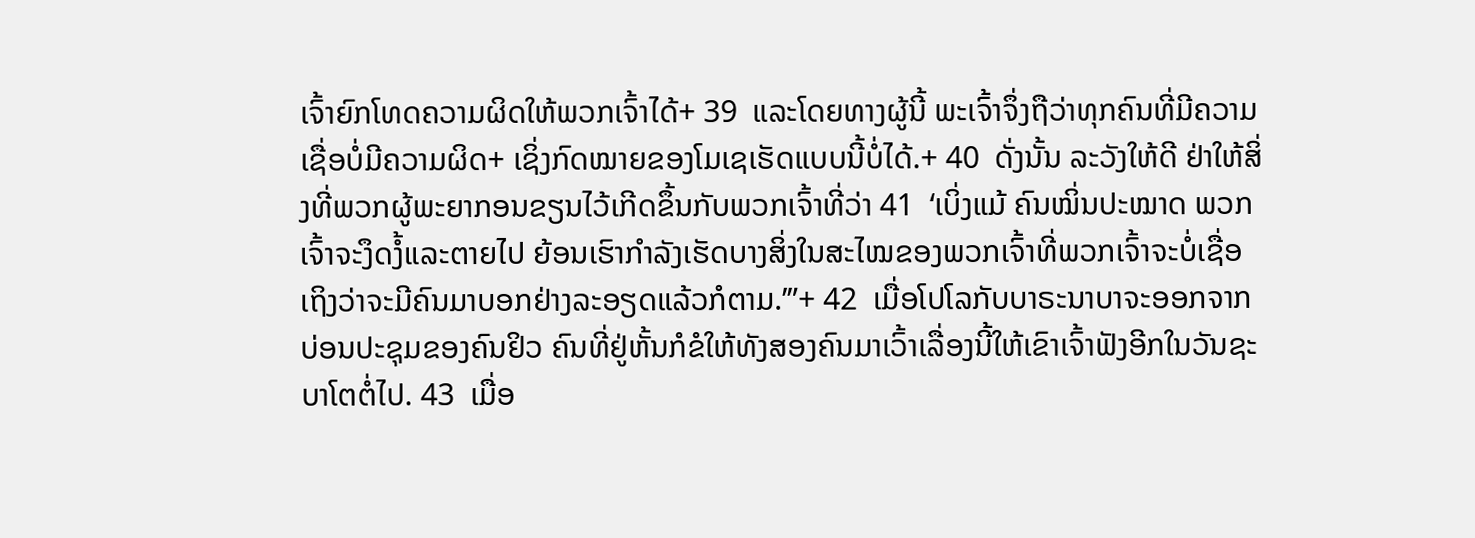ເຈົ້າຍົກໂທດຄວາມຜິດໃຫ້ພວກເຈົ້າໄດ້+ 39  ແລະໂດຍທາງຜູ້ນີ້ ພະເຈົ້າຈຶ່ງຖືວ່າທຸກຄົນທີ່ມີຄວາມເຊື່ອບໍ່ມີຄວາມຜິດ+ ເຊິ່ງກົດໝາຍຂອງໂມເຊເຮັດແບບນີ້ບໍ່ໄດ້.+ 40  ດັ່ງນັ້ນ ລະວັງໃຫ້ດີ ຢ່າໃຫ້ສິ່ງທີ່ພວກຜູ້ພະຍາກອນຂຽນໄວ້ເກີດຂຶ້ນກັບພວກເຈົ້າທີ່ວ່າ 41  ‘ເບິ່ງແມ້ ຄົນໝິ່ນປະໝາດ ພວກເຈົ້າຈະງຶດງໍ້ແລະຕາຍໄປ ຍ້ອນເຮົາກຳລັງເຮັດບາງສິ່ງໃນສະໄໝຂອງພວກເຈົ້າທີ່ພວກເຈົ້າຈະບໍ່ເຊື່ອ ເຖິງວ່າຈະມີຄົນມາບອກຢ່າງລະອຽດແລ້ວກໍຕາມ.’”+ 42  ເມື່ອໂປໂລກັບບາຣະນາບາຈະອອກຈາກບ່ອນປະຊຸມຂອງຄົນຢິວ ຄົນທີ່ຢູ່ຫັ້ນກໍຂໍໃຫ້ທັງສອງຄົນມາເວົ້າເລື່ອງນີ້ໃຫ້ເຂົາເຈົ້າຟັງອີກໃນວັນຊະບາໂຕຕໍ່ໄປ. 43  ເມື່ອ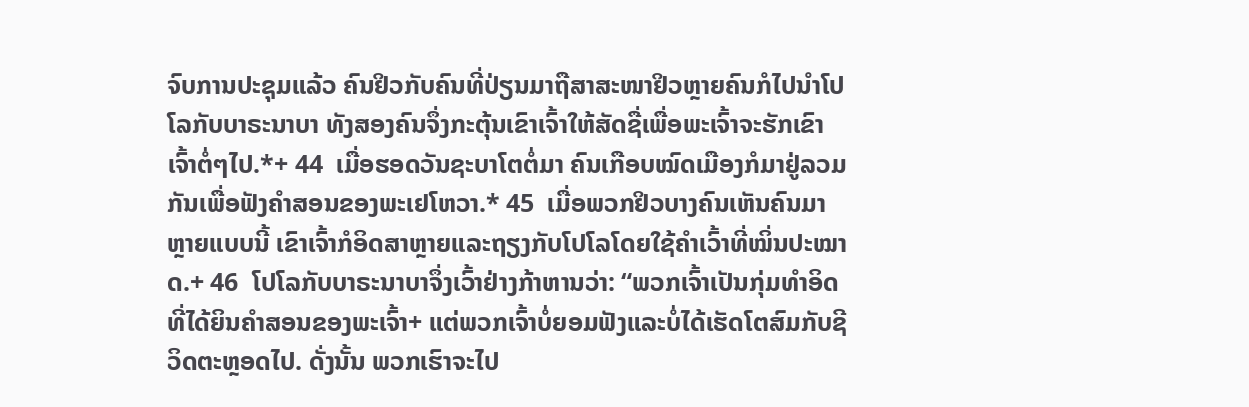ຈົບການປະຊຸມແລ້ວ ຄົນຢິວກັບຄົນທີ່ປ່ຽນມາຖືສາສະໜາຢິວຫຼາຍຄົນກໍໄປນຳໂປໂລກັບບາຣະນາບາ ທັງສອງຄົນຈຶ່ງກະຕຸ້ນເຂົາເຈົ້າໃຫ້ສັດຊື່ເພື່ອພະເຈົ້າຈະຮັກເຂົາເຈົ້າຕໍ່ໆໄປ.*+ 44  ເມື່ອຮອດວັນຊະບາໂຕຕໍ່ມາ ຄົນເກືອບໝົດເມືອງກໍມາຢູ່ລວມກັນເພື່ອຟັງຄຳສອນຂອງພະເຢໂຫວາ.* 45  ເມື່ອພວກຢິວບາງຄົນເຫັນຄົນມາຫຼາຍແບບນີ້ ເຂົາເຈົ້າກໍອິດສາຫຼາຍແລະຖຽງກັບໂປໂລໂດຍໃຊ້ຄຳເວົ້າທີ່ໝິ່ນປະໝາດ.+ 46  ໂປໂລກັບບາຣະນາບາຈຶ່ງເວົ້າຢ່າງກ້າຫານວ່າ: “ພວກເຈົ້າເປັນກຸ່ມທຳອິດທີ່ໄດ້ຍິນຄຳສອນຂອງພະເຈົ້າ+ ແຕ່ພວກເຈົ້າບໍ່ຍອມຟັງແລະບໍ່ໄດ້ເຮັດໂຕສົມກັບຊີວິດຕະຫຼອດໄປ. ດັ່ງນັ້ນ ພວກເຮົາຈະໄປ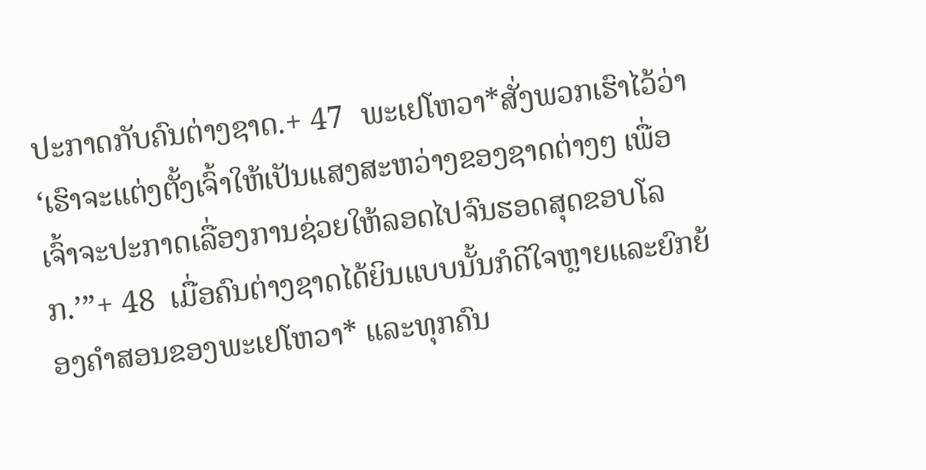ປະກາດກັບຄົນຕ່າງຊາດ.+ 47  ພະເຢໂຫວາ*ສັ່ງພວກເຮົາໄວ້ວ່າ ‘ເຮົາຈະແຕ່ງຕັ້ງເຈົ້າໃຫ້ເປັນແສງສະຫວ່າງຂອງຊາດຕ່າງໆ ເພື່ອເຈົ້າຈະປະກາດເລື່ອງການຊ່ວຍໃຫ້ລອດໄປຈົນຮອດສຸດຂອບໂລກ.’”+ 48  ເມື່ອຄົນຕ່າງຊາດໄດ້ຍິນແບບນັ້ນກໍດີໃຈຫຼາຍແລະຍົກຍ້ອງຄຳສອນຂອງພະເຢໂຫວາ* ແລະທຸກຄົນ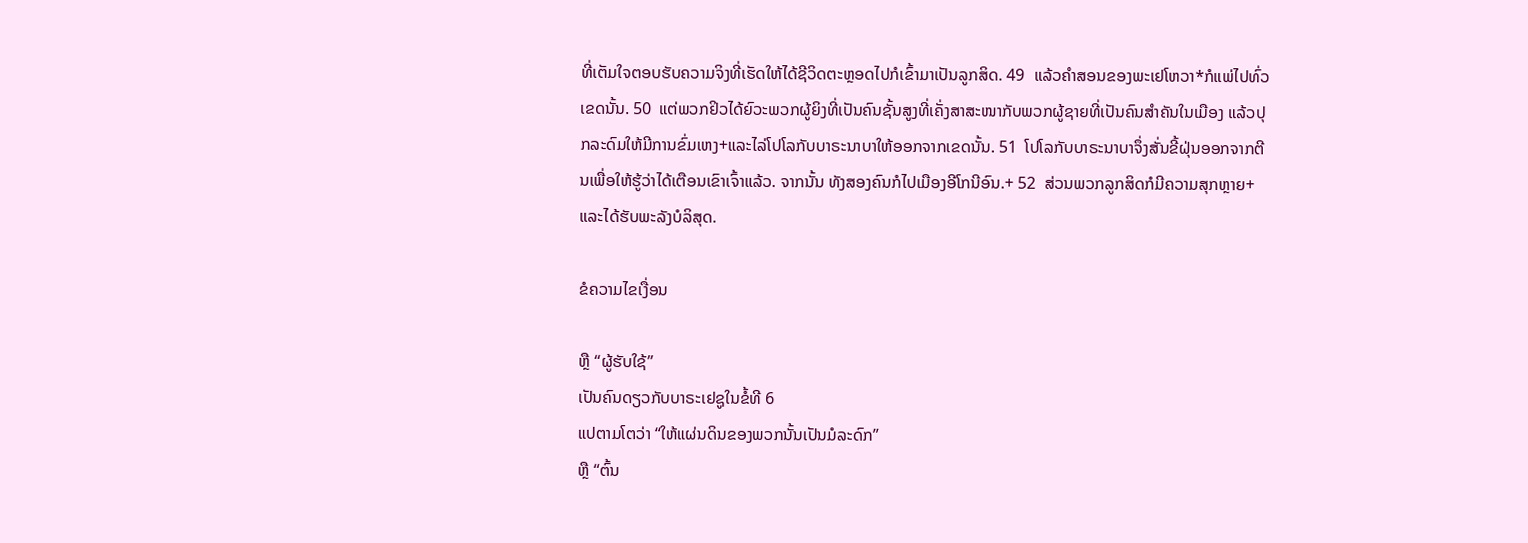ທີ່ເຕັມໃຈຕອບຮັບຄວາມຈິງທີ່ເຮັດໃຫ້ໄດ້ຊີວິດຕະຫຼອດໄປກໍເຂົ້າມາເປັນລູກສິດ. 49  ແລ້ວຄຳສອນຂອງພະເຢໂຫວາ*ກໍແພ່ໄປທົ່ວເຂດນັ້ນ. 50  ແຕ່ພວກຢິວໄດ້ຍົວະພວກຜູ້ຍິງທີ່ເປັນຄົນຊັ້ນສູງທີ່ເຄັ່ງສາສະໜາກັບພວກຜູ້ຊາຍທີ່ເປັນຄົນສຳຄັນໃນເມືອງ ແລ້ວປຸກລະດົມໃຫ້ມີການຂົ່ມເຫງ+ແລະໄລ່ໂປໂລກັບບາຣະນາບາໃຫ້ອອກຈາກເຂດນັ້ນ. 51  ໂປໂລກັບບາຣະນາບາຈຶ່ງສັ່ນຂີ້ຝຸ່ນອອກຈາກຕີນເພື່ອໃຫ້ຮູ້ວ່າໄດ້ເຕືອນເຂົາເຈົ້າແລ້ວ. ຈາກນັ້ນ ທັງສອງຄົນກໍໄປເມືອງອີໂກນີອົນ.+ 52  ສ່ວນພວກລູກສິດກໍມີຄວາມສຸກຫຼາຍ+ແລະໄດ້ຮັບພະລັງບໍລິສຸດ.

ຂໍຄວາມໄຂເງື່ອນ

ຫຼື “ຜູ້ຮັບໃຊ້”
ເປັນຄົນດຽວກັບບາຣະເຢຊູໃນຂໍ້ທີ 6
ແປຕາມໂຕວ່າ “ໃຫ້ແຜ່ນດິນຂອງພວກນັ້ນເປັນມໍລະດົກ”
ຫຼື “ຕົ້ນ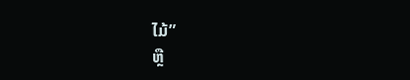ໄມ້”
ຫຼື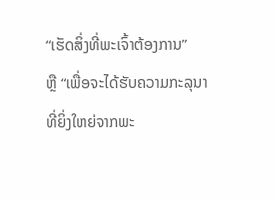“ເຮັດສິ່ງທີ່ພະເຈົ້າຕ້ອງການ”
ຫຼື “ເພື່ອຈະໄດ້ຮັບຄວາມກະລຸນາທີ່ຍິ່ງໃຫຍ່ຈາກພະ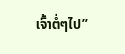ເຈົ້າຕໍ່ໆໄປ”